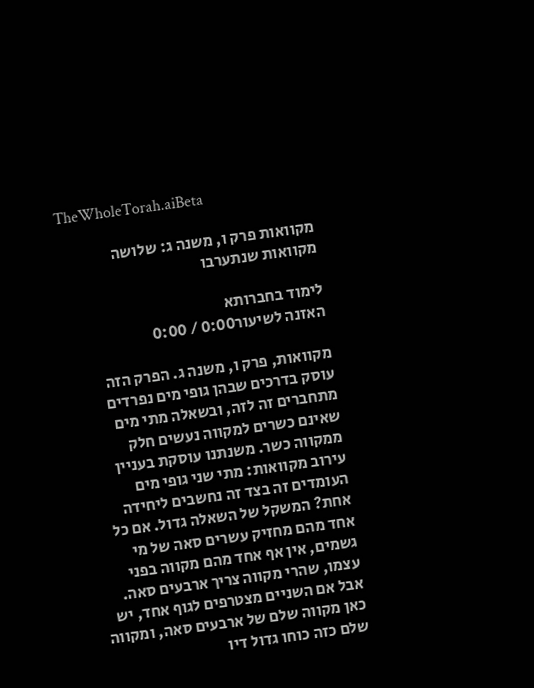TheWholeTorah.aiBeta

מקוואות פרק ו, משנה ג: שלושה מקוואות שנתערבו

לימוד בחברותא
האזנה לשיעור0:00 / 0:00

מקוואות, פרק ו, משנה ג. הפרק הזה עוסק בדרכים שבהן גופי מים נפרדים מתחברים זה לזה, ובשאלה מתי מים שאינם כשרים למקווה נעשים חלק ממקווה כשר. משנתנו עוסקת בעניין עירוב מקוואות: מתי שני גופי מים העומדים זה בצד זה נחשבים ליחידה אחת? המשקל של השאלה גדול. אם כל אחד מהם מחזיק עשרים סאה של מי גשמים, אין אף אחד מהם מקווה בפני עצמו, שהרי מקווה צריך ארבעים סאה. אבל אם השניים מצטרפים לגוף אחד, יש כאן מקווה שלם של ארבעים סאה, ומקווה שלם כזה כוחו גדול דיו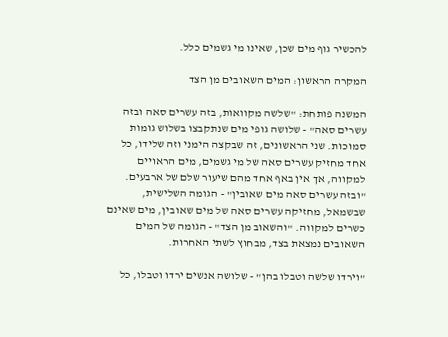להכשיר גוף מים שכן, שאינו מי גשמים כלל.

המקרה הראשון: המים השאובים מן הצד

המשנה פותחת: "שלשה מקוואות, בזה עשרים סאה ובזה עשרים סאה" - שלושה גופי מים שנתקבצו בשלוש גומות סמוכות. שני הראשונים, זה שבקצה הימני וזה שלידו, כל אחד מחזיק עשרים סאה של מי גשמים, מים הראויים למקווה, אך אין באף אחד מהם שיעור שלם של ארבעים. "ובזה עשרים סאה מים שאובין" - הגומה השלישית, שבשמאל, מחזיקה עשרים סאה של מים שאובין, מים שאינם כשרים למקווה. "והשאוב מן הצד" - הגומה של המים השאובים נמצאת בצד, מבחוץ לשתי האחרות.

"וירדו שלשה וטבלו בהן" - שלושה אנשים ירדו וטבלו, כל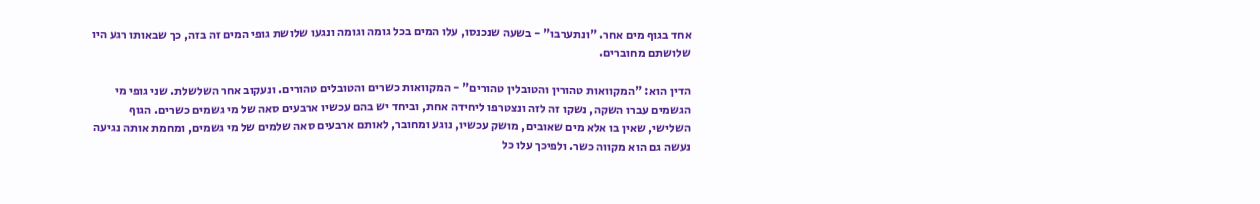אחד בגוף מים אחר. "ונתערבו" - בשעה שנכנסו, עלו המים בכל גומה וגומה ונגעו שלושת גופי המים זה בזה, כך שבאותו רגע היו שלושתם מחוברים.

הדין הוא: "המקוואות טהורין והטובלין טהורים" - המקוואות כשרים והטובלים טהורים. ונעקוב אחר השלשלת. שני גופי מי הגשמים עברו השקה, נשקו זה לזה ונצטרפו ליחידה אחת, וביחד יש בהם עכשיו ארבעים סאה של מי גשמים כשרים. הגוף השלישי, שאין בו אלא מים שאובים, מושק עכשיו, נוגע ומחובר, לאותם ארבעים סאה שלמים של מי גשמים, ומחמת אותה נגיעה נעשה גם הוא מקווה כשר. ולפיכך עלו כל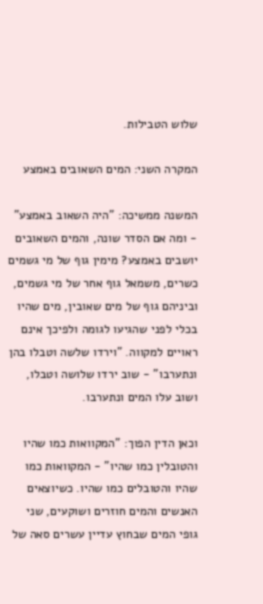שלוש הטבילות.

המקרה השני: המים השאובים באמצע

המשנה ממשיכה: "היה השאוב באמצע" - ומה אם הסדר שונה, והמים השאובים יושבים באמצע? מימין גוף של מי גשמים כשרים, משמאל גוף אחר של מי גשמים, וביניהם גוף של מים שאובין, מים שהיו בכלי לפני שהגיעו לגומה ולפיכך אינם ראויים למקווה. "וירדו שלשה וטבלו בהן ונתערבו" - שוב ירדו שלושה וטבלו, ושוב עלו המים ונתערבו.

וכאן הדין הפוך: "המקוואות כמו שהיו והטובלין כמו שהיו" - המקוואות כמו שהיו והטובלים כמו שהיו. כשיוצאים האנשים והמים חוזרים ושוקעים, שני גופי המים שבחוץ עדיין עשרים סאה של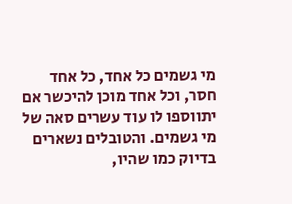מי גשמים כל אחד, כל אחד חסר, וכל אחד מוכן להיכשר אם יתווספו לו עוד עשרים סאה של מי גשמים. והטובלים נשארים בדיוק כמו שהיו,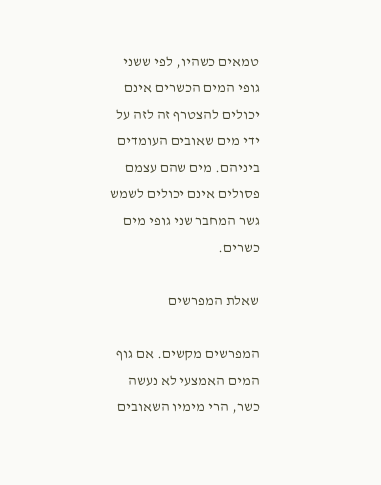טמאים כשהיו, לפי ששני גופי המים הכשרים אינם יכולים להצטרף זה לזה על ידי מים שאובים העומדים ביניהם. מים שהם עצמם פסולים אינם יכולים לשמש גשר המחבר שני גופי מים כשרים.

שאלת המפרשים

המפרשים מקשים. אם גוף המים האמצעי לא נעשה כשר, הרי מימיו השאובים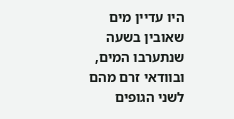היו עדיין מים שאובין בשעה שנתערבו המים, ובוודאי זרם מהם לשני הגופים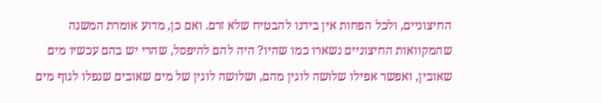החיצוניים, ולכל הפחות אין בידנו להבטיח שלא זרם. ואם כן, מדוע אומרת המשנה שהמקוואות החיצוניים נשארו כמו שהיו? היה להם להיפסל, שהרי יש בהם עכשיו מים שאובין, ואפשר אפילו שלושה לוגין מהם, ושלושה לוגין של מים שאובים שנפלו לגוף מים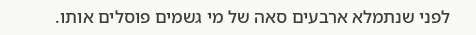לפני שנתמלא ארבעים סאה של מי גשמים פוסלים אותו.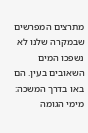מתרצים המפרשים שבמקרה שלנו לא נשפכו המים השאובים בעין. הם באו בדרך המשכה: מימי הגומה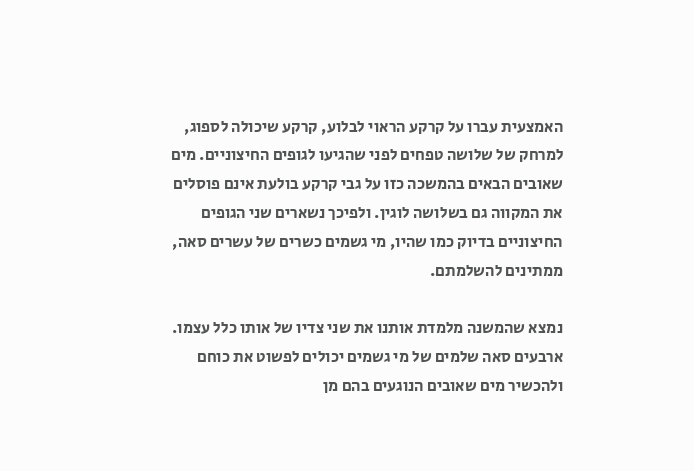האמצעית עברו על קרקע הראוי לבלוע, קרקע שיכולה לספוג, למרחק של שלושה טפחים לפני שהגיעו לגופים החיצוניים. מים שאובים הבאים בהמשכה כזו על גבי קרקע בולעת אינם פוסלים את המקווה גם בשלושה לוגין. ולפיכך נשארים שני הגופים החיצוניים בדיוק כמו שהיו, מי גשמים כשרים של עשרים סאה, ממתינים להשלמתם.

נמצא שהמשנה מלמדת אותנו את שני צדיו של אותו כלל עצמו. ארבעים סאה שלמים של מי גשמים יכולים לפשוט את כוחם ולהכשיר מים שאובים הנוגעים בהם מן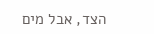הצד, אבל מים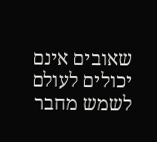שאובים אינם יכולים לעולם לשמש מחבר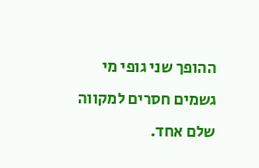ההופך שני גופי מי גשמים חסרים למקווה שלם אחד.